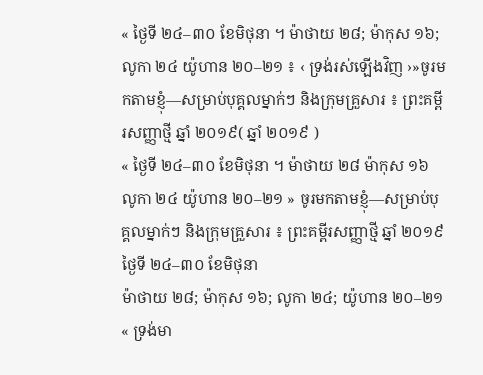« ថ្ងៃទី ២៤–៣០ ខែមិថុនា ។ ម៉ាថាយ ២៨; ម៉ាកុស ១៦; លូកា ២៤ យ៉ូហាន ២០–២១ ៖ ‹ ទ្រង់រស់ឡើងវិញ ›»ចូរមកតាមខ្ញុំ—សម្រាប់បុគ្គលម្នាក់ៗ និងក្រុមគ្រួសារ ៖ ព្រះគម្ពីរសញ្ញាថ្មី ឆ្នាំ ២០១៩( ឆ្នាំ ២០១៩ )
« ថ្ងៃទី ២៤–៣០ ខែមិថុនា ។ ម៉ាថាយ ២៨ ម៉ាកុស ១៦ លូកា ២៤ យ៉ូហាន ២០–២១ » ចូរមកតាមខ្ញុំ—សម្រាប់បុគ្គលម្នាក់ៗ និងក្រុមគ្រួសារ ៖ ព្រះគម្ពីរសញ្ញាថ្មី ឆ្នាំ ២០១៩
ថ្ងៃទី ២៤–៣០ ខែមិថុនា
ម៉ាថាយ ២៨; ម៉ាកុស ១៦; លូកា ២៤; យ៉ូហាន ២០–២១
« ទ្រង់មា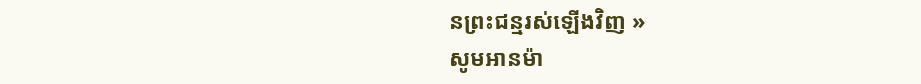នព្រះជន្មរស់ឡើងវិញ »
សូមអានម៉ា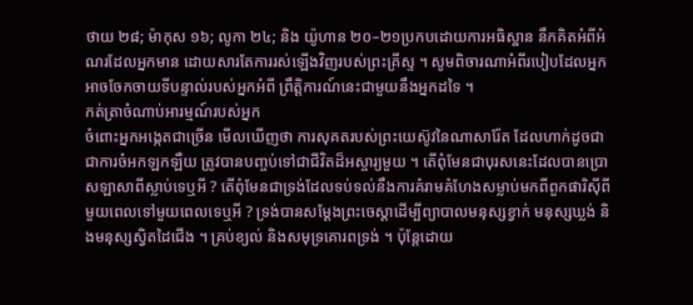ថាយ ២៨; ម៉ាកុស ១៦; លូកា ២៤; និង យ៉ូហាន ២០–២១ប្រកបដោយការអធិស្ឋាន នឹកគិតអំពីអំណរដែលអ្នកមាន ដោយសារតែការរស់ឡើងវិញរបស់ព្រះគ្រីស្ទ ។ សូមពិចារណាអំពីរបៀបដែលអ្នកអាចចែកចាយទីបន្ទាល់របស់អ្នកអំពី ព្រឹត្តិការណ៍នេះជាមួយនឹងអ្នកដទៃ ។
កត់ត្រាចំណាប់អារម្មណ៍របស់អ្នក
ចំពោះអ្នកអង្កេតជាច្រើន មើលឃើញថា ការសុគតរបស់ព្រះយេស៊ូវនៃណាសារ៉ែត ដែលហាក់ដូចជាជាការចំអកឡកឡឺយ ត្រូវបានបញ្ចប់ទៅជាជីវិតដ៏អស្ចារ្យមួយ ។ តើពុំមែនជាបុរសនេះដែលបានប្រោសឡាសាពីស្លាប់ទេឬអី ? តើពុំមែនជាទ្រង់ដែលទប់ទល់នឹងការគំរាមគំហែងសម្លាប់មកពីពួកផារិស៊ីពីមួយពេលទៅមួយពេលទេឬអី ? ទ្រង់បានសម្ដែងព្រះចេស្ដាដើម្បីព្យាបាលមនុស្សខ្វាក់ មនុស្សឃ្លង់ និងមនុស្សស្វិតដៃជើង ។ គ្រប់ខ្យល់ និងសមុទ្រគោរពទ្រង់ ។ ប៉ុន្តែដោយ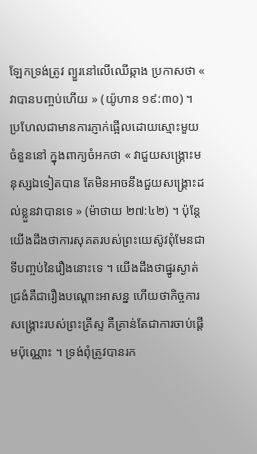ឡែកទ្រង់ត្រូវ ព្យួរនៅលើឈើឆ្កាង ប្រកាសថា « វាបានបញ្ចប់ហើយ » (យ៉ូហាន ១៩:៣០) ។ ប្រហែលជាមានការភ្ញាក់ផ្អើលដោយស្មោះមួយចំនួននៅ ក្នុងពាក្យចំអកថា « វាជួយសង្គ្រោះមនុស្សឯទៀតបាន តែមិនអាចនឹងជួយសង្គ្រោះដល់ខ្លួនវាបានទេ » (ម៉ាថាយ ២៧:៤២) ។ ប៉ុន្តែយើងដឹងថាការសុគតរបស់ព្រះយេស៊ូវពុំមែនជាទីបញ្ចប់នៃរឿងនោះទេ ។ យើងដឹងថាផ្នូរស្ងាត់ជ្រងំគឺជារឿងបណ្ដោះអាសន្ន ហើយថាកិច្ចការសង្គ្រោះរបស់ព្រះគ្រីស្ទ គឺគ្រាន់តែជាការចាប់ផ្ដើមប៉ុណ្ណោះ ។ ទ្រង់ពុំត្រូវបានរក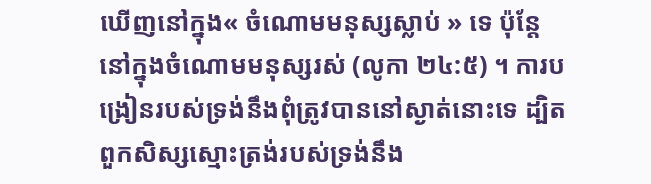ឃើញនៅក្នុង« ចំណោមមនុស្សស្លាប់ » ទេ ប៉ុន្តែនៅក្នុងចំណោមមនុស្សរស់ (លូកា ២៤:៥) ។ ការបង្រៀនរបស់ទ្រង់នឹងពុំត្រូវបាននៅស្ងាត់នោះទេ ដ្បិតពួកសិស្សស្មោះត្រង់របស់ទ្រង់នឹង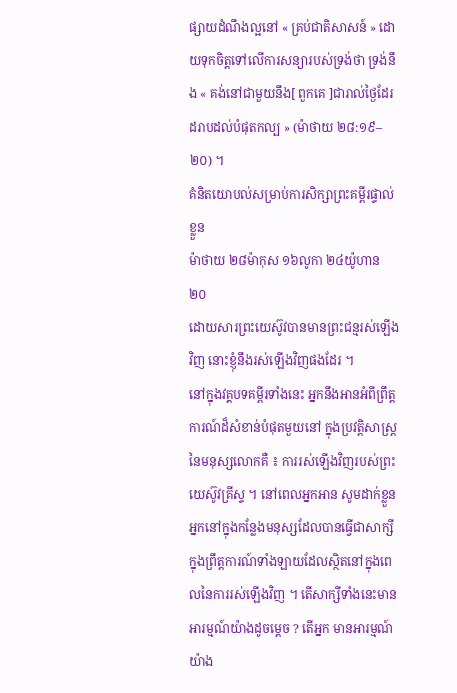ផ្សាយដំណឹងល្អនៅ « គ្រប់ជាតិសាសន៍ » ដោយទុកចិត្តទៅលើការសន្យារបស់ទ្រង់ថា ទ្រង់នឹង « គង់នៅជាមួយនឹង[ ពួកគេ ]ជារាល់ថ្ងៃដែរ ដរាបដល់បំផុតកល្ប » (ម៉ាថាយ ២៨:១៩–២០) ។
គំនិតយោបល់សម្រាប់ការសិក្សាព្រះគម្ពីរផ្ទាល់ខ្លួន
ម៉ាថាយ ២៨ម៉ាកុស ១៦លូកា ២៤យ៉ូហាន ២០
ដោយសារព្រះយេស៊ូវបានមានព្រះជន្មរស់ឡើងវិញ នោះខ្ញុំនឹងរស់ឡើងវិញផងដែរ ។
នៅក្នុងវគ្គបទគម្ពីរទាំងនេះ អ្នកនឹងអានអំពីព្រឹត្តការណ៍ដ៏សំខាន់បំផុតមួយនៅ ក្នុងប្រវត្តិសាស្ត្រនៃមនុស្សលោកគឺ ៖ ការរស់ឡើងវិញរបស់ព្រះយេស៊ូវគ្រីស្ទ ។ នៅពេលអ្នកអាន សូមដាក់ខ្លួនអ្នកនៅក្នុងកន្លែងមនុស្សដែលបានធ្វើជាសាក្សីក្នុងព្រឹត្តការណ៍ទាំងឡាយដែលស្ថិតនៅក្នុងពេលនៃការរស់ឡើងវិញ ។ តើសាក្សីទាំងនេះមានអារម្មណ៍យ៉ាងដូចម្ដេច ? តើអ្នក មានអារម្មណ៍យ៉ាង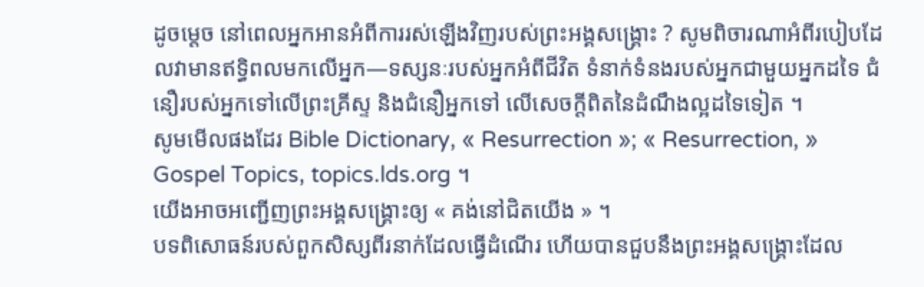ដូចម្ដេច នៅពេលអ្នកអានអំពីការរស់ឡើងវិញរបស់ព្រះអង្គសង្គ្រោះ ? សូមពិចារណាអំពីរបៀបដែលវាមានឥទ្ធិពលមកលើអ្នក—ទស្សនៈរបស់អ្នកអំពីជីវិត ទំនាក់ទំនងរបស់អ្នកជាមួយអ្នកដទៃ ជំនឿរបស់អ្នកទៅលើព្រះគ្រីស្ទ និងជំនឿអ្នកទៅ លើសេចក្ដីពិតនៃដំណឹងល្អដទៃទៀត ។
សូមមើលផងដែរ Bible Dictionary, « Resurrection »; « Resurrection, » Gospel Topics, topics.lds.org ។
យើងអាចអញ្ជើញព្រះអង្គសង្គ្រោះឲ្យ « គង់នៅជិតយើង » ។
បទពិសោធន៍របស់ពួកសិស្សពីរនាក់ដែលធ្វើដំណើរ ហើយបានជួបនឹងព្រះអង្គសង្គ្រោះដែល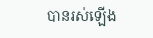បានរស់ឡើង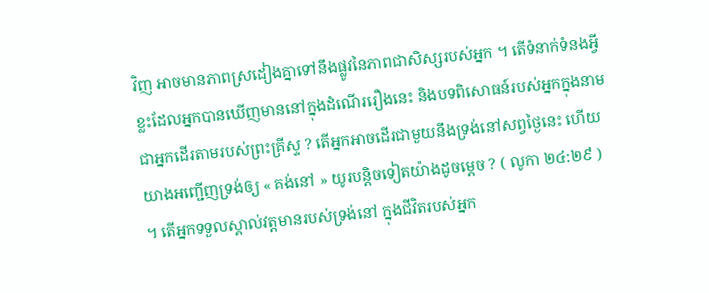វិញ អាចមានភាពស្រដៀងគ្នាទៅនឹងផ្លូវនៃភាពជាសិស្សរបស់អ្នក ។ តើទំនាក់ទំនងអ្វីខ្លះដែលអ្នកបានឃើញមាននៅក្នុងដំណើររឿងនេះ និងបទពិសោធន៍របស់អ្នកក្នុងនាមជាអ្នកដើរតាមរបស់ព្រះគ្រីស្ទ ? តើអ្នកអាចដើរជាមួយនឹងទ្រង់នៅសព្វថ្ងៃនេះ ហើយយាងអញ្ជើញទ្រង់ឲ្យ « គង់នៅ » យូរបន្ដិចទៀតយ៉ាងដូចម្ដេច ? ( លូកា ២៤:២៩ ) ។ តើអ្នកទទួលស្គាល់វត្តមានរបស់ទ្រង់នៅ ក្នុងជីវិតរបស់អ្នក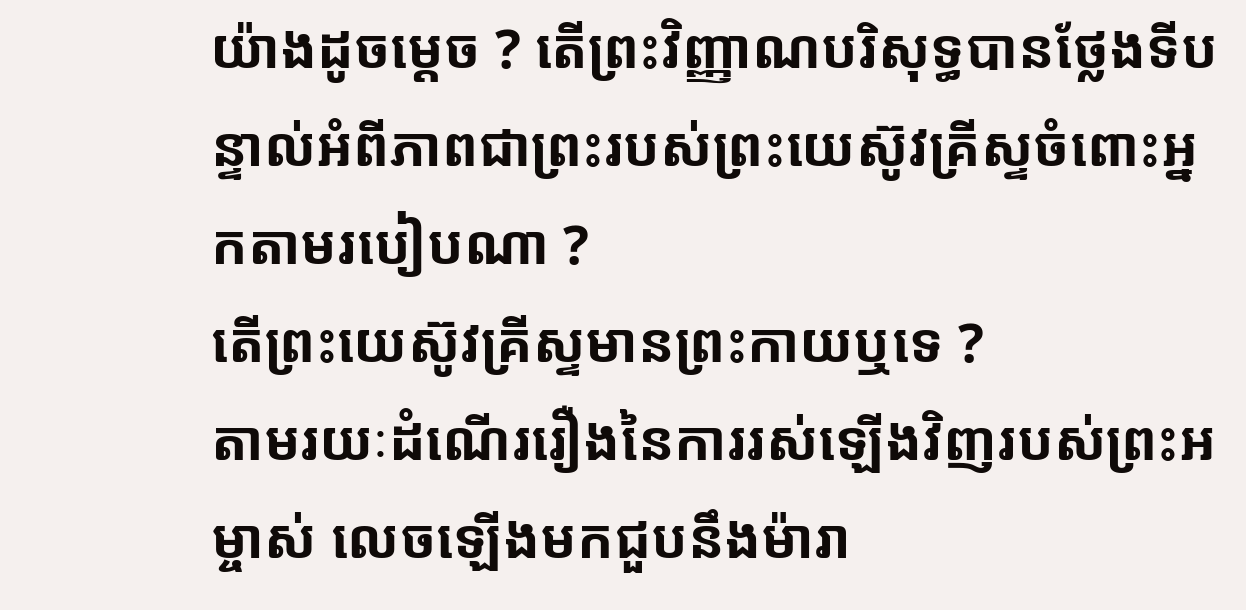យ៉ាងដូចម្ដេច ? តើព្រះវិញ្ញាណបរិសុទ្ធបានថ្លែងទីបន្ទាល់អំពីភាពជាព្រះរបស់ព្រះយេស៊ូវគ្រីស្ទចំពោះអ្នកតាមរបៀបណា ?
តើព្រះយេស៊ូវគ្រីស្ទមានព្រះកាយឬទេ ?
តាមរយៈដំណើររឿងនៃការរស់ឡើងវិញរបស់ព្រះអម្ចាស់ លេចឡើងមកជួបនឹងម៉ារា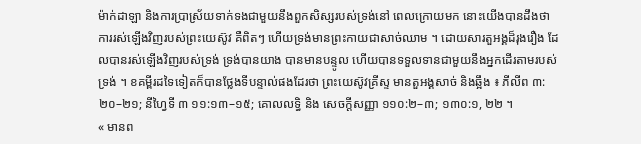ម៉ាក់ដាឡា និងការប្រាស្រ័យទាក់ទងជាមួយនឹងពួកសិស្សរបស់ទ្រង់នៅ ពេលក្រោយមក នោះយើងបានដឹងថា ការរស់ឡើងវិញរបស់ព្រះយេស៊ូវ គឺពិតៗ ហើយទ្រង់មានព្រះកាយជាសាច់ឈាម ។ ដោយសារតួអង្គដ៏រុងរឿង ដែលបានរស់ឡើងវិញរបស់ទ្រង់ ទ្រង់បានយាង បានមានបន្ទូល ហើយបានទទួលទានជាមួយនឹងអ្នកដើរតាមរបស់ទ្រង់ ។ ខគម្ពីរដទៃទៀតក៏បានថ្លែងទីបន្ទាល់ផងដែរថា ព្រះយេស៊ូវគ្រីស្ទ មានតួអង្គសាច់ និងឆ្អឹង ៖ ភីលីព ៣:២០–២១; នីហ្វៃទី ៣ ១១:១៣–១៥; គោលលទ្ធិ និង សេចក្ដីសញ្ញា ១១០:២–៣; ១៣០:១, ២២ ។
« មានព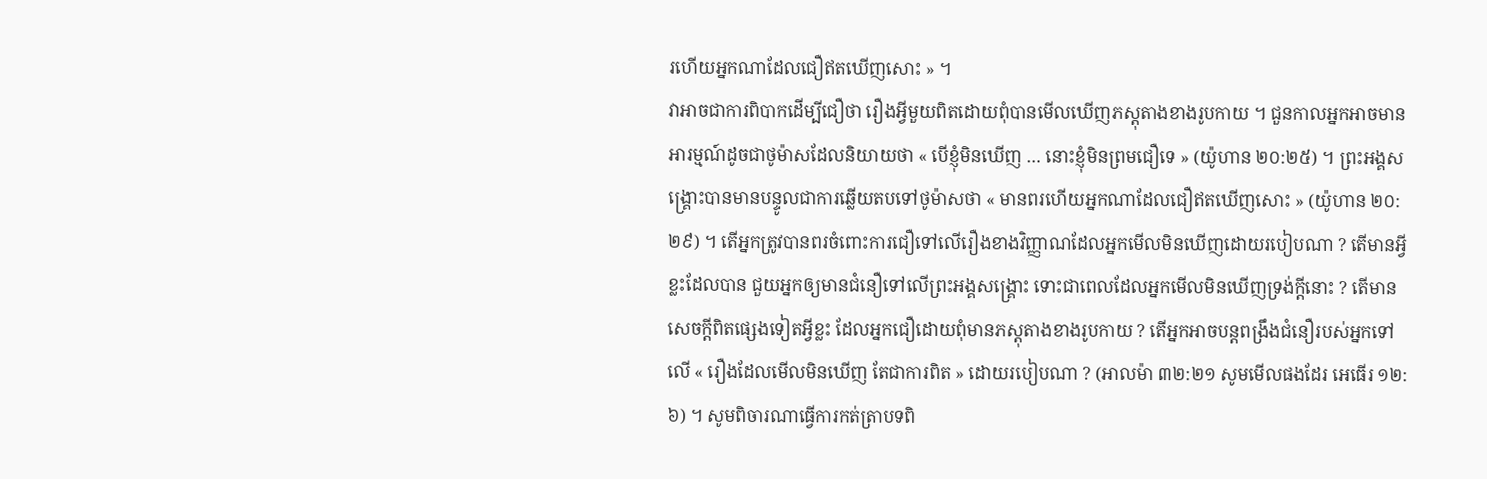រហើយអ្នកណាដែលជឿឥតឃើញសោះ » ។
វាអាចជាការពិបាកដើម្បីជឿថា រឿងអ្វីមួយពិតដោយពុំបានមើលឃើញភស្ដុតាងខាងរូបកាយ ។ ជួនកាលអ្នកអាចមានអារម្មណ៍ដូចជាថូម៉ាសដែលនិយាយថា « បើខ្ញុំមិនឃើញ … នោះខ្ញុំមិនព្រមជឿទេ » (យ៉ូហាន ២០:២៥) ។ ព្រះអង្គសង្គ្រោះបានមានបន្ទូលជាការឆ្លើយតបទៅថូម៉ាសថា « មានពរហើយអ្នកណាដែលជឿឥតឃើញសោះ » (យ៉ូហាន ២០:២៩) ។ តើអ្នកត្រូវបានពរចំពោះការជឿទៅលើរឿងខាងវិញ្ញាណដែលអ្នកមើលមិនឃើញដោយរបៀបណា ? តើមានអ្វីខ្លះដែលបាន ជួយអ្នកឲ្យមានជំនឿទៅលើព្រះអង្គសង្គ្រោះ ទោះជាពេលដែលអ្នកមើលមិនឃើញទ្រង់ក្ដីនោះ ? តើមានសេចក្ដីពិតផ្សេងទៀតអ្វីខ្លះ ដែលអ្នកជឿដោយពុំមានភស្ដុតាងខាងរូបកាយ ? តើអ្នកអាចបន្ដពង្រឹងជំនឿរបស់អ្នកទៅលើ « រឿងដែលមើលមិនឃើញ តែជាការពិត » ដោយរបៀបណា ? (អាលម៉ា ៣២:២១ សូមមើលផងដែរ អេធើរ ១២:៦) ។ សូមពិចារណាធ្វើការកត់ត្រាបទពិ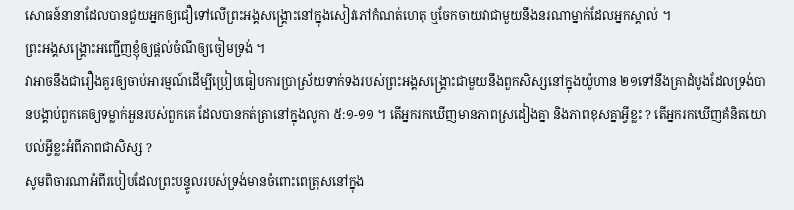សោធន៍នានាដែលបានជួយអ្នកឲ្យជឿទៅលើព្រះអង្គសង្គ្រោះនៅក្នុងសៀវភៅកំណត់ហេតុ ឬចែកចាយវាជាមួយនឹងនរណាម្នាក់ដែលអ្នកស្គាល់ ។
ព្រះអង្គសង្គ្រោះអញ្ជើញខ្ញុំឲ្យផ្ដល់ចំណីឲ្យចៀមទ្រង់ ។
វាអាចនឹងជារឿងគួរឲ្យចាប់អារម្មណ៍ដើម្បីប្រៀបធៀបការប្រាស្រ័យទាក់ទងរបស់ព្រះអង្គសង្គ្រោះជាមួយនឹងពួកសិស្សនៅក្នុងយ៉ូហាន ២១ទៅនឹងគ្រាដំបូងដែលទ្រង់បានបង្គាប់ពួកគេឲ្យទម្លាក់អួនរបស់ពួកគេ ដែលបានកត់ត្រានៅក្នុងលូកា ៥:១-១១ ។ តើអ្នករកឃើញមានភាពស្រដៀងគ្នា និងភាពខុសគ្នាអ្វីខ្លះ ? តើអ្នករកឃើញគំនិតយោបល់អ្វីខ្លះអំពីភាពជាសិស្ស ?
សូមពិចារណាអំពីរបៀបដែលព្រះបន្ទូលរបស់ទ្រង់មានចំពោះពេត្រុសនៅក្នុង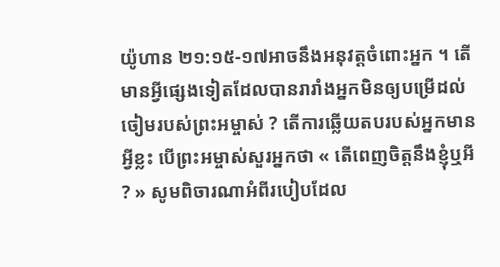យ៉ូហាន ២១:១៥-១៧អាចនឹងអនុវត្តចំពោះអ្នក ។ តើមានអ្វីផ្សេងទៀតដែលបានរារាំងអ្នកមិនឲ្យបម្រើដល់ចៀមរបស់ព្រះអម្ចាស់ ? តើការឆ្លើយតបរបស់អ្នកមានអ្វីខ្លះ បើព្រះអម្ចាស់សួរអ្នកថា « តើពេញចិត្តនឹងខ្ញុំឬអី ? » សូមពិចារណាអំពីរបៀបដែល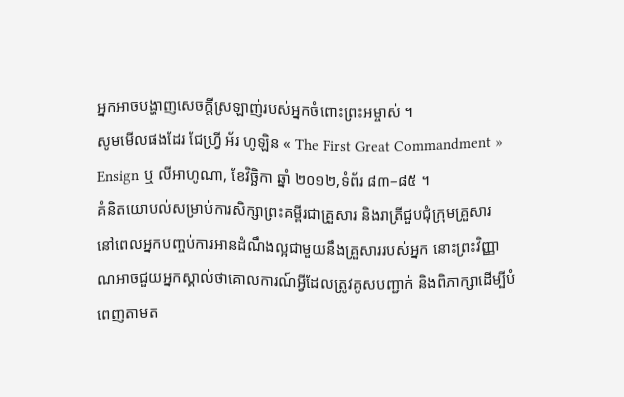អ្នកអាចបង្ហាញសេចក្ដីស្រឡាញ់របស់អ្នកចំពោះព្រះអម្ចាស់ ។
សូមមើលផងដែរ ជែហ្វ្រី អ័រ ហូឡិន « The First Great Commandment » Ensign ឬ លីអាហូណា, ខែវិច្ឆិកា ឆ្នាំ ២០១២,ទំព័រ ៨៣–៨៥ ។
គំនិតយោបល់សម្រាប់ការសិក្សាព្រះគម្ពីរជាគ្រួសារ និងរាត្រីជួបជុំក្រុមគ្រួសារ
នៅពេលអ្នកបញ្ចប់ការអានដំណឹងល្អជាមួយនឹងគ្រួសាររបស់អ្នក នោះព្រះវិញ្ញាណអាចជួយអ្នកស្គាល់ថាគោលការណ៍អ្វីដែលត្រូវគូសបញ្ជាក់ និងពិភាក្សាដើម្បីបំពេញតាមត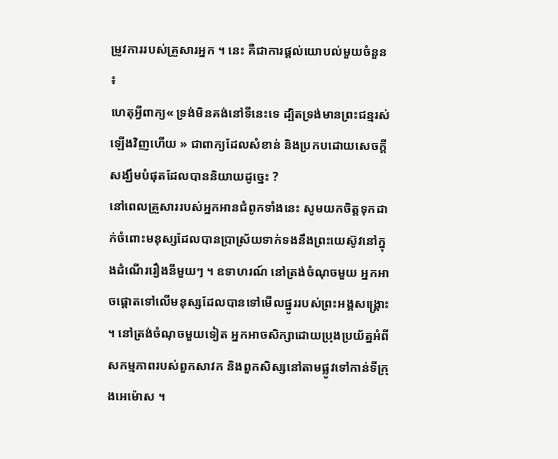ម្រូវការរបស់គ្រួសារអ្នក ។ នេះ គឺជាការផ្ដល់យោបល់មួយចំនួន ៖
ហេតុអ្វីពាក្យ« ទ្រង់មិនគង់នៅទីនេះទេ ដ្បិតទ្រង់មានព្រះជន្មរស់ឡើងវិញហើយ » ជាពាក្យដែលសំខាន់ និងប្រកបដោយសេចក្ដីសង្ឃឹមបំផុតដែលបាននិយាយដូច្នេះ ?
នៅពេលគ្រួសាររបស់អ្នកអានជំពូកទាំងនេះ សូមយកចិត្តទុកដាក់ចំពោះមនុស្សដែលបានប្រាស្រ័យទាក់ទងនឹងព្រះយេស៊ូវនៅក្នុងដំណើររឿងនីមួយៗ ។ ឧទាហរណ៍ នៅត្រង់ចំណុចមួយ អ្នកអាចផ្ដោតទៅលើមនុស្សដែលបានទៅមើលផ្នូររបស់ព្រះអង្គសង្គ្រោះ ។ នៅត្រង់ចំណុចមួយទៀត អ្នកអាចសិក្សាដោយប្រុងប្រយ័ត្នអំពីសកម្មភាពរបស់ពួកសាវក និងពួកសិស្សនៅតាមផ្លូវទៅកាន់ទីក្រុងអេម៉ោស ។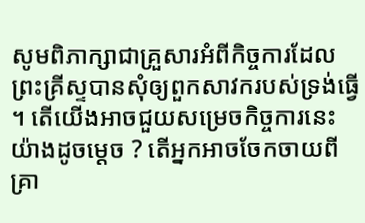សូមពិភាក្សាជាគ្រួសារអំពីកិច្ចការដែលព្រះគ្រីស្ទបានសុំឲ្យពួកសាវករបស់ទ្រង់ធ្វើ ។ តើយើងអាចជួយសម្រេចកិច្ចការនេះយ៉ាងដូចម្ដេច ? តើអ្នកអាចចែកចាយពីគ្រា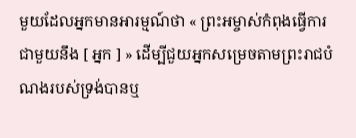មួយដែលអ្នកមានអារម្មណ៍ថា « ព្រះអម្ចាស់កំពុងធ្វើការជាមួយនឹង [ អ្នក ] » ដើម្បីជួយអ្នកសម្រេចតាមព្រះរាជបំណងរបស់ទ្រង់បានឬ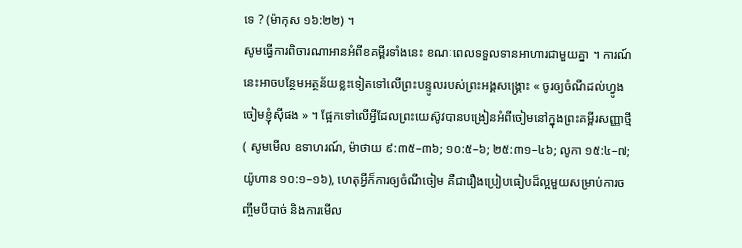ទេ ? (ម៉ាកុស ១៦:២២) ។
សូមធ្វើការពិចារណាអានអំពីខគម្ពីរទាំងនេះ ខណៈពេលទទួលទានអាហារជាមួយគ្នា ។ ការណ៍នេះអាចបន្ថែមអត្ថន័យខ្លះទៀតទៅលើព្រះបន្ទូលរបស់ព្រះអង្គសង្គ្រោះ « ចូរឲ្យចំណីដល់ហ្វូងចៀមខ្ញុំស៊ីផង » ។ ផ្អែកទៅលើអ្វីដែលព្រះយេស៊ូវបានបង្រៀនអំពីចៀមនៅក្នុងព្រះគម្ពីរសញ្ញាថ្មី ( សូមមើល ឧទាហរណ៍, ម៉ាថាយ ៩:៣៥–៣៦; ១០:៥–៦; ២៥:៣១–៤៦; លូកា ១៥:៤–៧; យ៉ូហាន ១០:១–១៦), ហេតុអ្វីក៏ការឲ្យចំណីចៀម គឺជារឿងប្រៀបធៀបដ៏ល្អមួយសម្រាប់ការចញ្ចឹមបីបាច់ និងការមើល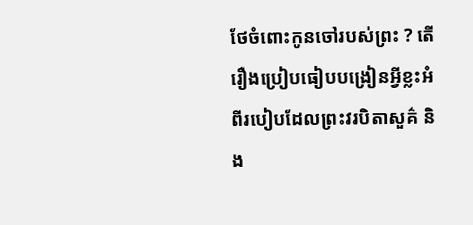ថែចំពោះកូនចៅរបស់ព្រះ ? តើរឿងប្រៀបធៀបបង្រៀនអ្វីខ្លះអំពីរបៀបដែលព្រះវរបិតាសួគ៌ និង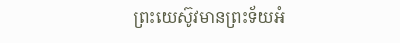ព្រះយេស៊ូវមានព្រះទ័យអំ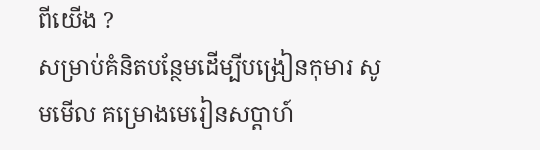ពីយើង ?
សម្រាប់គំនិតបន្ថែមដើម្បីបង្រៀនកុមារ សូមមើល គម្រោងមេរៀនសប្ដាហ៍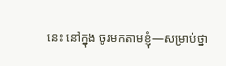នេះ នៅក្នុង ចូរមកតាមខ្ញុំ—សម្រាប់ថ្នា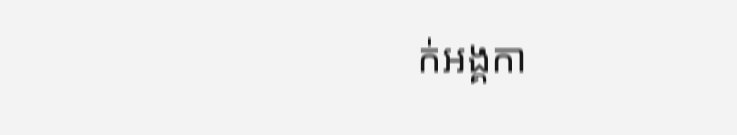ក់អង្គកា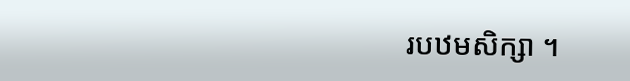របឋមសិក្សា ។